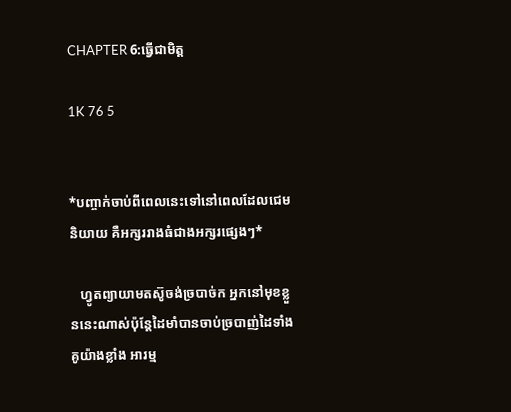CHAPTER 6:ធ្វើជាមិត្ត

1K 76 5


*បញ្ចាក់ចាប់ពីពេលនេះទៅនៅពេលដែលជេមនិយាយ គឺអក្សររាងធំជាងអក្សរផ្សេងៗ*

   ហ្វូតព្យាយាមតស៊ូចង់ច្របាច់ក អ្នកនៅមុខខ្លួននេះណាស់ប៉ុន្តែដៃមាំបានចាប់ច្របាញ់ដៃទាំងគូយ៉ាងខ្លាំង អារម្ម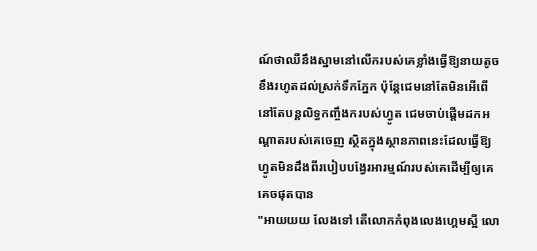ណ៍ថាឈឺនឹងស្នាមនៅលើករបស់គេខ្លាំងធ្វើឱ្យនាយតូចខឹងរហូតដល់ស្រក់ទឹកភ្នែក ប៉ុន្តែជេមនៅតែមិនអើពើ នៅតែបន្តលិទ្ធកញ្ចឹងករបស់ហ្វូត ជេមចាប់ផ្តើមដកអណ្តាតរបស់គេចេញ ស្ថិតក្នុងស្ថានភាពនេះដែលធ្វើឱ្យ ហ្វូតមិនដឹងពីរបៀបបង្វែរអារម្មណ៍របស់គេដើម្បីឲ្យគេគេចផុតបាន
"អាយយយ លែងទៅ តើលោកកំពុងលេងហ្គេមស្អី លោ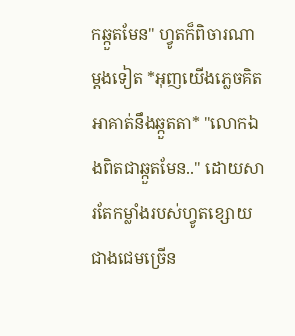កឆ្កួតមែន" ហ្វូតក៏ពិចារណាម្តងទៀត *អុញយើងភ្លេចគិតអាគាត់នឹងឆ្កួតតា* "លោកឯងពិតជាឆ្កួតមែន.." ដោយសារតែកម្លាំងរបស់ហ្វូតខ្សោយជាងជេមច្រើន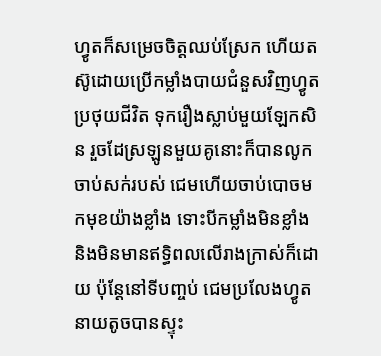ហ្វូតក៏សម្រេចចិត្តឈប់ស្រែក ហើយតស៊ូដោយប្រើកម្លាំងបាយជំនួសវិញហ្វូត ប្រថុយជីវិត ទុករឿងស្លាប់មួយឡែកសិន រួចដែស្រឡូនមួយគូនោះក៏បានលូកចាប់សក់របស់ ជេមហើយចាប់បោចមកមុខយ៉ាងខ្លាំង ទោះបីកម្លាំងមិនខ្លាំង និងមិនមានឥទ្ធិពលលើរាងក្រាស់ក៏ដោយ ប៉ុន្តែនៅទីបញ្ចប់ ជេមប្រលែងហ្វូត នាយតូចបានស្ទុះ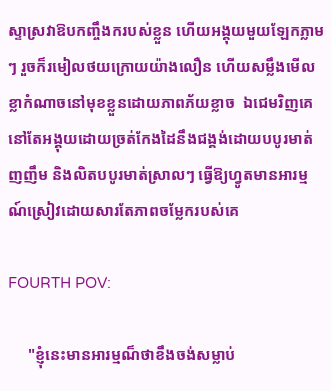ស្ទាស្រវាឱបកញ្ចឹងករបស់ខ្លួន ហើយអង្គុយមួយឡែកភ្លាមៗ រួចក៏រមៀលថយក្រោយយ៉ាងលឿន ហើយសម្លឹងមើលខ្លាកំណាចនៅមុខខ្លួនដោយភាពភ័យខ្លាច  ឯជេមរិញគេនៅតែអង្គុយដោយច្រត់កែងដៃនឹងជង្គង់ដោយបបូរមាត់ញញឹម និងលិតបបូរមាត់ស្រាលៗ ធ្វើឱ្យហ្វូតមានអារម្មណ៍ស្រៀវដោយសារតែភាពចម្លែករបស់គេ

FOURTH POV:

     "ខ្ញុំនេះមានអារម្មណ៏ថាខឹងចង់សម្លាប់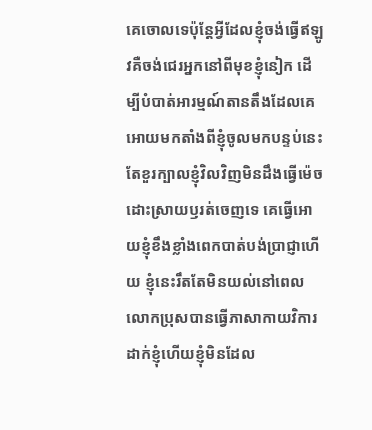គេចោលទេប៉ុនែ្តអ្វីដែលខ្ញុំចង់ធ្វើឥឡូវគឺចង់ជេរអ្នកនៅពីមុខខ្ញុំនៀក ដើម្បីបំបាត់អារម្មណ៍តានតឹងដែលគេអោយមកតាំងពីខ្ញុំចូលមកបន្ទប់នេះតែខួរក្បាលខ្ញុំវិលវិញមិនដឹងធ្វើម៉េចដោះស្រាយឫរត់ចេញទេ គេធ្វើអោយខ្ញុំខឹងខ្លាំងពេកបាត់បង់ប្រាជ្ញាហើយ ខ្ញុំនេះរឹតតែមិនយល់នៅពេលលោកប្រុសបានធ្វើភាសាកាយវិការដាក់ខ្ញុំហើយខ្ញុំមិនដែល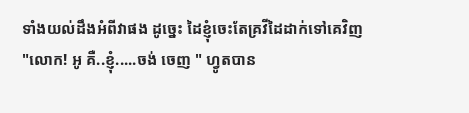ទាំងយល់ដឹងអំពីវាផង ដូច្នេះ ដៃខ្ញុំចេះតែគ្រវីដៃដាក់ទៅគេវិញ
"លោក! អូ គឺ..ខ្ញុំ.....ចង់ ចេញ " ហ្វូតបាន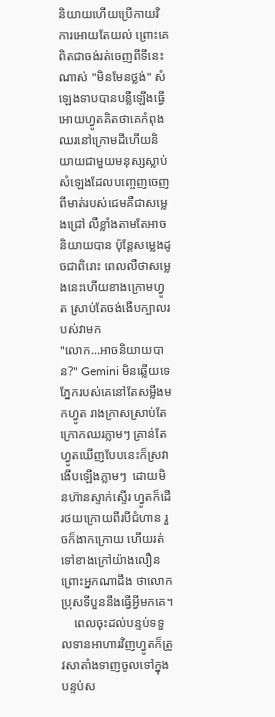និយាយហើយប្រើកាយវិការអោយតែយល់ ព្រោះគេពិតជាចង់រត់ចេញពីទីនេះណាស់ "មិនមែនថ្លង់" សំឡេងទាបបានបន្លឺឡើងធ្វើអោយហ្វូតគិតថាគេកំពុងឈរនៅក្រោមដីហើយនិយាយជាមួយមនុស្សស្លាប់ សំឡេងដែលបញ្ចេញចេញពីមាត់របស់ជេមគឺជាសម្លេងជ្រៅ លឺខ្លាំងតាមតែអាចនិយាយបាន ប៉ុន្តែសម្លេងដូចជាពិរោះ ពេលលឺថាសម្លេងនេះហើយខាងក្រោមហ្វូត ស្រាប់តែចង់ងើបក្បាលរបស់វាមក
"លោក...អាចនិយាយបាន?" Gemini មិនឆ្លើយទេ ភ្នែករបស់គេនៅតែសម្លឹងមកហ្វូត រាងក្រាសស្រាប់តែក្រោកឈរភ្លាមៗ គ្រាន់តែហ្វូតឃើញបែបនេះក៏ស្រវាងើបឡើងភ្លាមៗ  ដោយមិនហ៊ានស្ទាក់ស្ទើរ ហ្វូតក៏ដើរថយក្រោយពីរបីជំហាន រួចក៏ងាកក្រោយ ហើយរត់ទៅខាងក្រៅយ៉ាងលឿនព្រោះអ្នកណាដឹង ថាលោកប្រុសទីបួននឹងធ្វើអ្វីមកគេ។
    ពេលចុះដល់បន្ទប់ទទួលទានអាហារវិញហ្វូតក៏ត្រូវសាតាំងទាញចូលទៅក្នុងបន្ទប់ស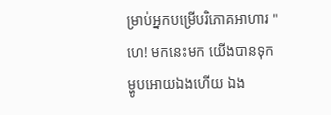ម្រាប់អ្នកបម្រើបរិភោគអាហារ "ហេ! មកនេះមក យើងបានទុកម្ហូបអោយឯងហើយ ឯង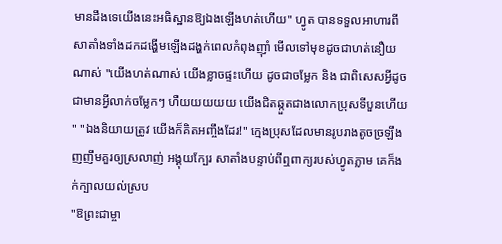មានដឹងទេយើងនេះអធិស្ឋានឱ្យឯងឡើងហត់ហើយ" ហ្វូត បានទទួលអាហារពី សាតាំងទាំងដកដង្ហើមឡើងដង្ហក់ពេលកំពុងញ៉ាំ មើលទៅមុខដូចជាហត់នឿយណាស់ "យើងហត់ណាស់ យើងខ្លាចផ្ទះហើយ ដូចជាចម្លែក និង ជាពិសេសអ្វីដូចជាមានអ្វីលាក់ចម្លែកៗ ហឺយយយយយ យើងជិតឆ្កួតជាងលោកប្រុសទីបួនហើយ " "ឯងនិយាយត្រូវ យើងក៏គិតអញ្ចឹងដែរ!" ក្មេងប្រុសដែលមានរូបរាងតូចច្រឡឹង ញញឹមគួរឲ្យស្រលាញ់ អង្គុយក្បែរ សាតាំងបន្ទាប់ពីឮពាក្យរបស់ហ្វូតភ្លាម គេក៏ងក់ក្បាលយល់ស្រប
"ឱព្រះជាម្ចា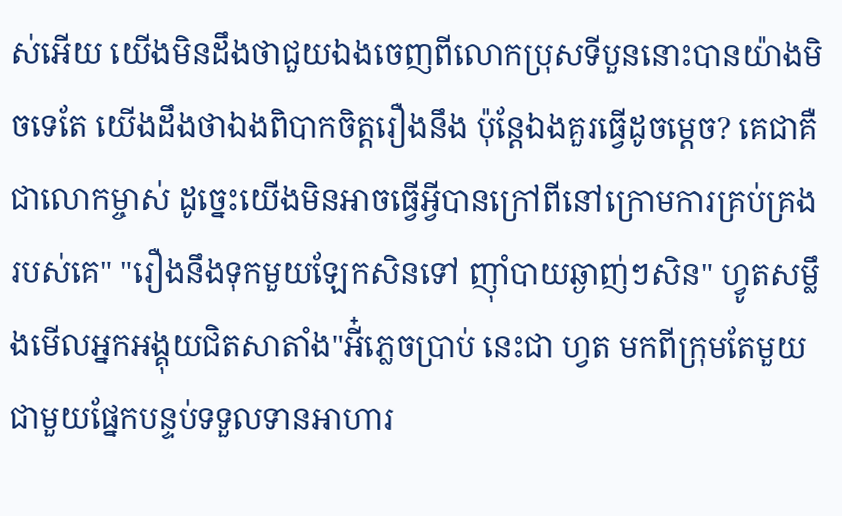ស់អើយ យើងមិនដឹងថាជួយឯងចេញពីលោកប្រុសទីបួននោះបានយ៉ាងមិចទេតែ យើងដឹងថាឯងពិបាកចិត្តរឿងនឹង ប៉ុន្តែឯងគួរធ្វើដូចម្តេច? គេជាគឺជាលោកម្ចាស់ ដូច្នេះយើងមិនអាចធ្វើអ្វីបានក្រៅពីនៅក្រោមការគ្រប់គ្រងរបស់គេ" "រឿងនឹងទុកមួយឡែកសិនទៅ ញ៉ាំបាយឆ្ងាញ់ៗសិន" ហ្វូតសម្លឹងមើលអ្នកអង្គុយជិតសាតាំង"អី៎ភ្លេចប្រាប់ នេះជា ហ្វត មកពីក្រុមតែមួយជាមួយផ្នែកបន្ទប់ទទួលទានអាហារ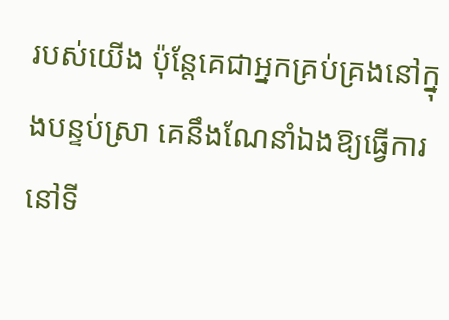របស់យើង ប៉ុន្តែគេជាអ្នកគ្រប់គ្រងនៅក្នុងបន្ទប់ស្រា គេនឹងណែនាំឯងឱ្យធ្វើការនៅទី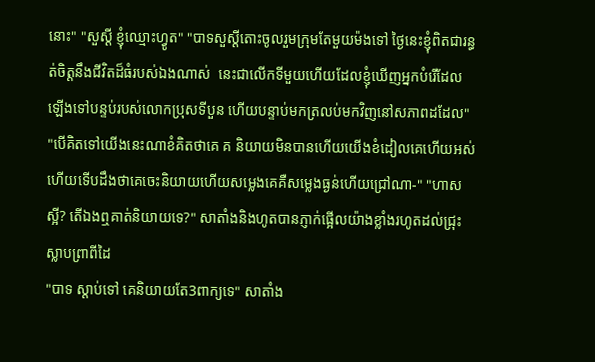នោះ" "សួស្តី ខ្ញុំឈ្មោះហ្វូត" "បាទសួស្តីតោះចូលរួមក្រុមតែមួយម៉ងទៅ ថ្ងៃនេះខ្ញុំពិតជារន្ធត់ចិត្តនឹងជីវិតដ៏ធំរបស់ឯងណាស់  នេះជាលើកទីមួយហើយដែលខ្ញុំឃើញអ្នកបំរើដែលឡើងទៅបន្ទប់របស់លោកប្រុសទីបួន ហើយបន្ទាប់មកត្រលប់មកវិញនៅសភាពដដែល" "បើគិតទៅយើងនេះណាខំគិតថាគេ គ និយាយមិនបានហើយយើងខំដៀលគេហើយអស់ហើយទើបដឹងថាគេចេះនិយាយហើយសម្លេងគេគឺសម្លេងធ្ងន់ហើយជ្រៅណា-" "ហាស ស្អី? តើឯងឮគាត់និយាយទេ?" សាតាំងនិងហូតបានភ្ញាក់ផ្អើលយ៉ាងខ្លាំងរហូតដល់ជ្រុះស្លាបព្រាពីដៃ
"បាទ ស្តាប់ទៅ គេនិយាយតែ3ពាក្យទេ" សាតាំង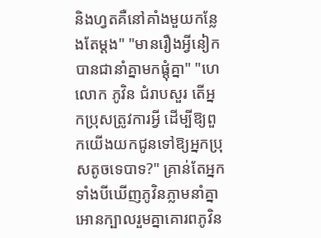និងហ្វតគឺនៅគាំងមួយកន្លែងតែម្តង" "មានរឿងអ្វីនៀកបានជានាំគ្នាមកផ្តុំគ្នា" "ហេ លោក ភូវិន ជំរាបសួរ តើអ្នកប្រុសត្រូវការអ្វី ដើម្បីឱ្យពួកយើងយកជូនទៅឱ្យអ្នកប្រុសតូចទេបាទ?" គ្រាន់តែអ្នកទាំងបីឃើញភូវិនភ្លាមនាំគ្នាអោនក្បាលរួមគ្នាគោរពភូវិន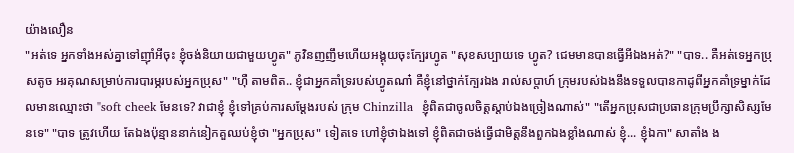យ៉ាងលឿន
"អត់ទេ អ្នកទាំងអស់គ្នាទៅញ៉ាំអីចុះ ខ្ញុំចង់និយាយជាមួយហ្វូត" ភូវិនញញឹមហើយអង្គុយចុះក្បែរហ្វូត "សុខសប្បាយទេ ហ្វូត? ជេមមានបានធ្វើអីឯងអត់?" "បាទ.. គឺអត់ទេអ្នកប្រុសតូច អរគុណសម្រាប់ការបារម្ភរបស់អ្នកប្រុស" "ហ៊ឺ តាមពិត.. ខ្ញុំជាអ្នកគាំទ្ររបស់ហ្វូតណា៎ គឺខ្ញុំនៅថ្នាក់ក្បែរឯង រាល់សប្តាហ៍ ក្រុមរបស់ឯងនឹងទទួលបានកាដូពីអ្នកគាំទ្រម្នាក់ដែលមានឈ្មោះថា "soft cheek មែនទេ? វាជាខ្ញុំ ខ្ញុំទៅគ្រប់ការសម្តែងរបស់ ក្រុម Chinzilla  ខ្ញុំពិតជាចូលចិត្តស្តាប់ឯងច្រៀងណាស់" "តើអ្នកប្រុសជាប្រធានក្រុមប្រឹក្សាសិស្សមែនទេ" "បាទ ត្រូវហើយ តែឯងប៉ុន្មាននាក់នៀកគួឈប់ខ្ញុំថា "អ្នកប្រុស" ទៀតទេ ហៅខ្ញុំថាឯងទៅ ខ្ញុំពិតជាចង់ធ្វើជាមិត្តនឹងពួកឯងខ្លាំងណាស់ ខ្ញុំ... ខ្ញុំឯកា" សាតាំង ង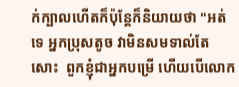ក់ក្បាលហើតក៏ប៉ុន្តែក៏និយាយថា "អត់ទេ អ្នកប្រុសតូច វាមិនសមទាល់តែសោះ  ពួកខ្ញុំជាអ្នកបម្រើ ហើយបើលោក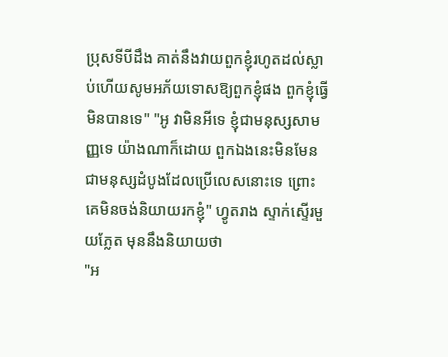ប្រុសទីបីដឹង គាត់នឹងវាយពួកខ្ញុំរហូតដល់ស្លាប់ហើយសូមអភ័យទោសឱ្យពួកខ្ញុំផង ពួកខ្ញុំធ្វើមិនបានទេ" "អូ វាមិនអីទេ ខ្ញុំជាមនុស្សសាមញ្ញទេ យ៉ាងណាក៏ដោយ ពួកឯងនេះមិនមែនជាមនុស្សដំបូងដែលប្រើលេសនោះទេ ព្រោះគេមិនចង់និយាយរកខ្ញុំ" ហ្វូតរាង ស្ទាក់ស្ទើរមួយភ្លែត មុននឹងនិយាយថា
"អ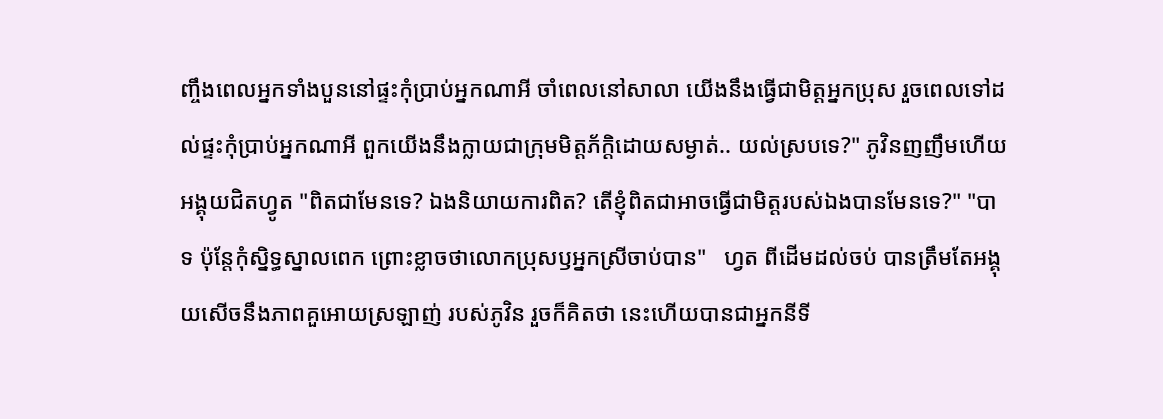ញ្ចឹងពេលអ្នកទាំងបួននៅផ្ទះកុំប្រាប់អ្នកណាអី ចាំពេលនៅសាលា យើងនឹងធ្វើជាមិត្តអ្នកប្រុស រួចពេលទៅដល់ផ្ទះកុំប្រាប់អ្នកណាអី ពួកយើងនឹងក្លាយជាក្រុមមិត្តភ័ក្តិដោយសម្ងាត់.. យល់ស្របទេ?" ភូវិនញញឹមហើយអង្គុយជិតហ្វូត "ពិតជាមែនទេ? ឯងនិយាយការពិត? តើខ្ញុំពិតជាអាចធ្វើជាមិត្តរបស់ឯងបានមែនទេ?" "បាទ ប៉ុន្តែកុំស្និទ្ធស្នាលពេក ព្រោះខ្លាចថាលោកប្រុសឫអ្នកស្រីចាប់បាន"   ហ្វត ពីដើមដល់ចប់ បានត្រឹមតែអង្គុយសើចនឹងភាពគួអោយស្រឡាញ់ របស់ភូវិន រួចក៏គិតថា នេះហើយបានជាអ្នកនីទី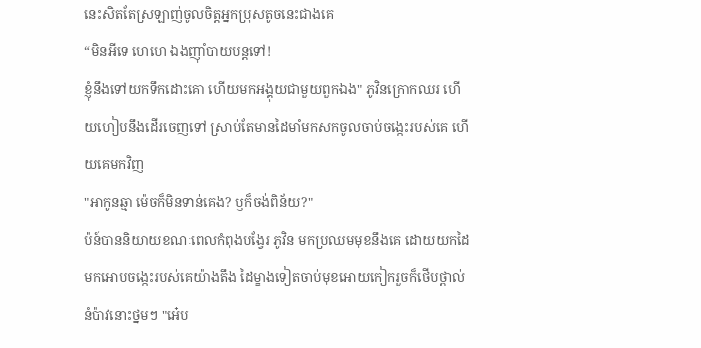នេះសិតតែស្រឡាញ់ចូលចិត្តអ្នកប្រុសតូចនេះជាងគេ
“មិនអីទេ ហេហេ ឯងញ៉ាំបាយបន្តទៅ!
ខ្ញុំនឹងទៅយកទឹកដោះគោ ហើយមកអង្គុយជាមួយពួកឯង" ភូវិនក្រោកឈរ ហើយហៀបនឹងដើរចេញទៅ ស្រាប់តែមានដៃមាំមកសកចូលចាប់ចង្កេះរបស់គេ ហើយគេមកវិញ
"អាកូនឆ្មា ម៉េចក៏មិនទាន់គេង? ឫក៏ចង់ពិន័យ?"
ប៉ន៍បាននិយាយខណៈពេលកំពុងបង្វែរ ភូវិន មកប្រឈមមុខនឹងគេ ដោយយកដៃមកអោបចង្កេះរបស់គេយ៉ាងតឹង ដៃម្ខាងទៀតចាប់មុខអោយកៀករួចក៏ថើបថ្ពាល់នំប៉ាវនោះថ្នមៗ "អេ៎ប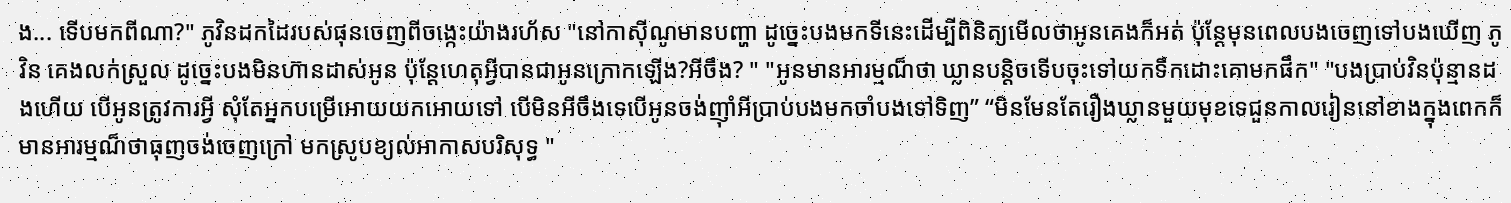ង... ទើបមកពីណា?" ភូវិនដកដៃរបស់ផុនចេញពីចង្កេះយ៉ាងរហ័ស "នៅកាស៊ីណូមានបញ្ហា ដូច្នេះបងមកទីនេះដើម្បីពិនិត្យមើលថាអូនគេងក៏អត់ ប៉ុន្តែមុនពេលបងចេញទៅបងឃើញ ភូវិន គេងលក់ស្រួល ដូច្នេះបងមិនហ៊ានដាស់អូន ប៉ុនែ្តហេតុអ្វីបានជាអូនក្រោកឡើង?អីចឹង? " "អូនមានអារម្មណ៏ថា ឃ្លានបន្តិចទើបចុះទៅយកទឹកដោះគោមកផឹក" "បងប្រាប់វិនប៉ុន្មានដងហើយ បើអូនត្រូវការអ្វី សុំតែអ្នកបម្រើអោយយកអោយទៅ បើមិនអីចឹងទេបើអូនចង់ញ៉ាំអីប្រាប់បងមកចាំបងទៅទិញ” “មិនមែនតែរឿងឃ្លានមួយមុខទេជួនកាលរៀននៅខាងក្នុងពេកក៏មានអារម្មណ៏ថាធុញចង់ចេញក្រៅ មកស្រូបខ្យល់អាកាសបរិសុទ្ធ "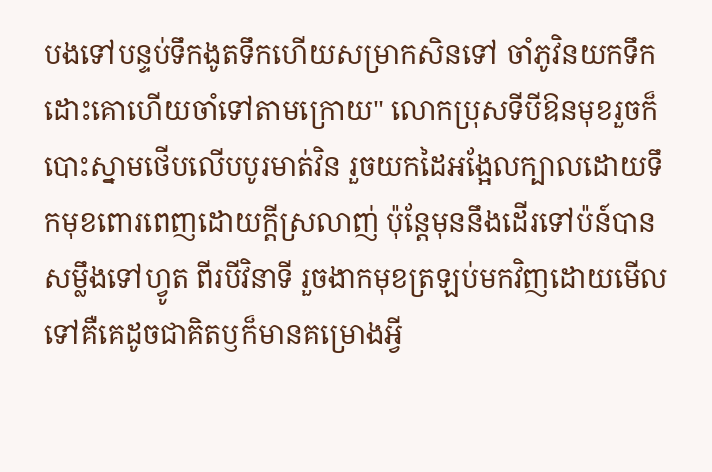បងទៅបន្ទប់ទឹកងូតទឹកហើយសម្រាកសិនទៅ ចាំភូវិនយកទឹកដោះគោហើយចាំទៅតាមក្រោយ" លោកប្រុសទីបីឱនមុខរួចក៏បោះស្នាមថើបលើបបូរមាត់វិន រួចយកដៃអង្អែលក្បាលដោយទឹកមុខពោរពេញដោយក្តីស្រលាញ់ ប៉ុនែ្តមុននឹងដើរទៅប៉ន៍បានសម្លឹងទៅហ្វូត ពីរបីវិនាទី រួចងាកមុខត្រឡប់មកវិញដោយមើលទៅគឺគេដូចជាគិតឫក៏មានគម្រោងអ្វី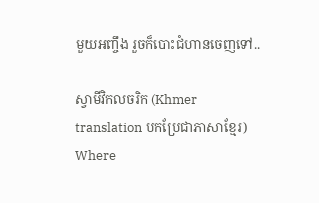មួយអញ្ចឹង រួចក៏បោះជំហានចេញទៅ..

ស្វាមីវិកលចរិក (Khmer translation បកប្រែជាភាសាខ្មែរ) Where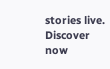stories live. Discover now